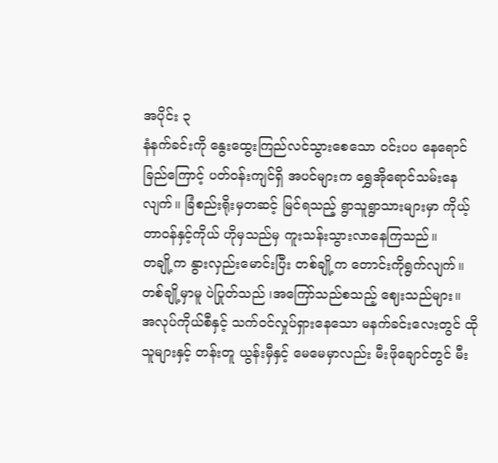အပိုင်း ၃
နံနက်ခင်းကို နွေးထွေးကြည်လင်သွားစေသော ဝင်းပပ နေရောင်ခြည်ကြောင့် ပတ်ဝန်းကျင်ရှိ အပင်များက ရွှေအိုရောင်သမ်းနေလျက်။ ခြံစည်းရိုးမှတဆင့် မြင်ရသည့် ရွာသူရွာသားများမှာ ကိုယ့်တာဝန်နှင့်ကိုယ် ဟိုမှသည်မှ ကူးသန်းသွားလာနေကြသည်။
တချို့က နွားလှည်းမောင်းပြီး တစ်ချို့က တောင်းကိုရွက်လျက်။ တစ်ချို့မှာမူ ပဲပြုတ်သည် ၊အကြော်သည်စသည့် ဈေးသည်များ။
အလုပ်ကိုယ်စီနှင့် သက်ဝင်လှုပ်ရှားနေသော မနက်ခင်းလေးတွင် ထိုသူများနှင့် တန်းတူ ယွန်းမှီနှင့် မေမေမှာလည်း မီးဖိုချောင်တွင် မီး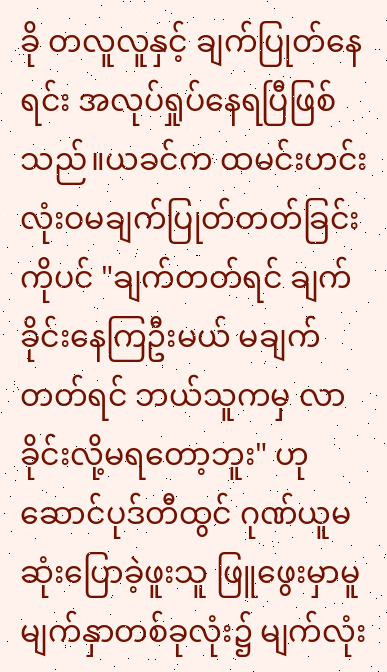ခို တလူလူနှင့် ချက်ပြုတ်နေရင်း အလုပ်ရှုပ်နေရပြီဖြစ်သည်။ယခင်က ထမင်းဟင်း လုံးဝမချက်ပြုတ်တတ်ခြင်းကိုပင် "ချက်တတ်ရင် ချက်ခိုင်းနေကြဦးမယ် မချက်တတ်ရင် ဘယ်သူကမှ လာခိုင်းလို့မရတော့ဘူး" ဟု ဆောင်ပုဒ်တီထွင် ဂုဏ်ယူမဆုံးပြောခဲ့ဖူးသူ ဖြူဖွေးမှာမူ မျက်နှာတစ်ခုလုံး၌ မျက်လုံး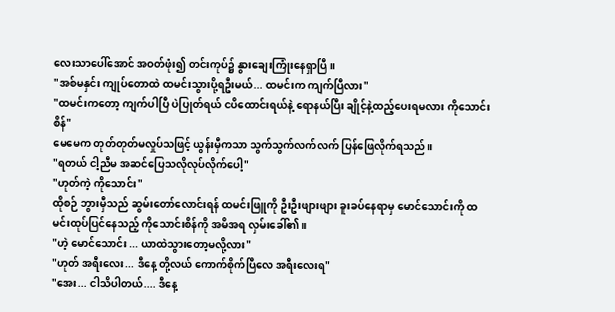လေးသာပေါ်အောင် အဝတ်ဖုံး၍ တင်းကုပ်၌ နွားချေးကြုံးနေရှာပြီ။
"အစ်မနှင်း ကျုပ်တောထဲ ထမင်းသွားပို့ရဦးမယ်... ထမင်းက ကျက်ပြီလား"
"ထမင်းကတော့ ကျက်ပါပြီ ပဲပြုတ်ရယ် ငပိထောင်းရယ်နဲ့ ရောနယ်ပြီး ချိုင့်နဲ့ထည့်ပေးရမလား ကိုသောင်းစိန်"
မေမေက တုတ်တုတ်မလှုပ်သဖြင့် ယွန်းမှီကသာ သွက်သွက်လက်လက် ပြန်ဖြေလိုက်ရသည်။
"ရတယ် ငါ့ညီမ အဆင်ပြေသလိုလုပ်လိုက်ပေါ့"
"ဟုတ်ကဲ့ ကိုသောင်း"
ထိုစဉ် ဘွားမှီသည် ဆွမ်းတော်လောင်းရန် ထမင်းဖြူကို ဦးဦးဖျားဖျား ခူးခပ်နေရာမှ မောင်သောင်းကို ထမင်းထုပ်ပြင်နေသည့် ကိုသောင်းစိန်ကို အမိအရ လှမ်းခေါ်၏။
"ဟဲ့ မောင်သောင်း ... ယာထဲသွားတော့မလို့လား"
"ဟုတ် အရီးလေး... ဒီနေ့ တို့လယ် ကောက်စိုက်ပြီလေ အရီးလေးရ"
"အေး... ငါသိပါတယ်.... ဒီနေ့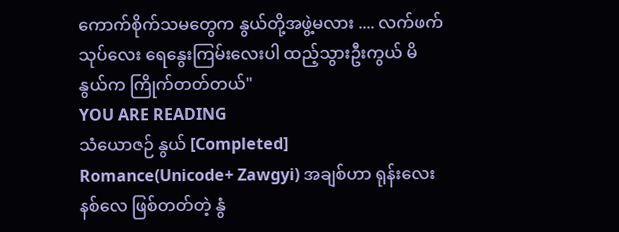ကောက်စိုက်သမတွေက နွယ်တို့အဖွဲ့မလား .... လက်ဖက်သုပ်လေး ရေနွေးကြမ်းလေးပါ ထည့်သွားဦးကွယ် မိနွယ်က ကြိုက်တတ်တယ်"
YOU ARE READING
သံယောဇဉ် နွယ် [Completed]
Romance(Unicode+ Zawgyi) အချစ်ဟာ ရုန်းလေး နစ်လေ ဖြစ်တတ်တဲ့ နွံ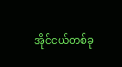အိုင်ငယ်တစ်ခု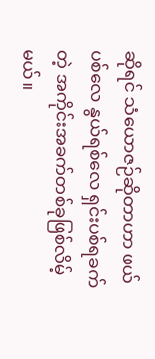ဆိုရင် သံယောဇဉ်ဆိုတာဟာ ဖယ်ပစ်လေ နွယ်ရစ်လေ ရှင်းပစ်ရခက်တဲ့ အကိုင်းအခက်တစ်ခုဖြစ်လိမ့်မယ်။